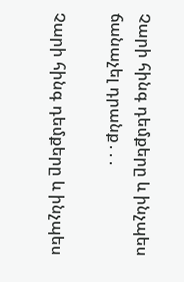Չարի հինգ դեմքերը և ինչպես ճանաչել դրանք․․․

Չարի հինգ դեմքերը և ինչպես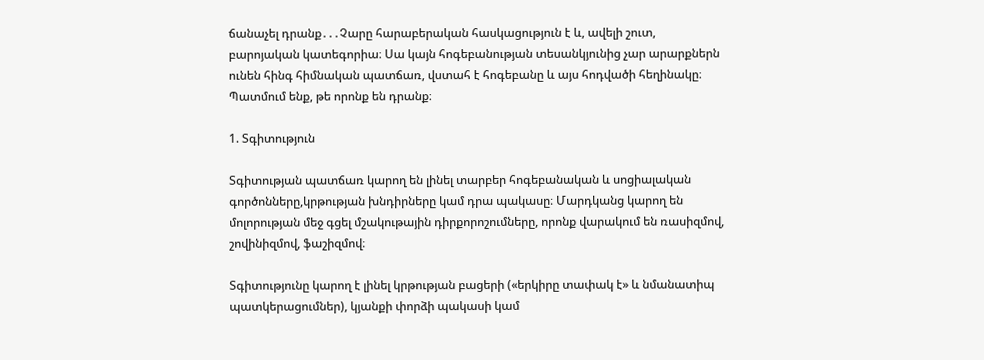ճանաչել դրանք․․․Չարը հարաբերական հասկացություն է և, ավելի շուտ, բարոյական կատեգորիա։ Սա կայն հոգեբանության տեսանկյունից չար արարքներն ունեն հինգ հիմնական պատճառ, վստահ է հոգեբանը և այս հոդվածի հեղինակը։ Պատմում ենք, թե որոնք են դրանք։

1. Տգիտություն

Տգիտության պատճառ կարող են լինել տարբեր հոգեբանական և սոցիալական գործոնները,կրթության խնդիրները կամ դրա պակասը։ Մարդկանց կարող են մոլորության մեջ գցել մշակութային դիրքորոշումները, որոնք վարակում են ռասիզմով, շովինիզմով, ֆաշիզմով։

Տգիտությունը կարող է լինել կրթության բացերի («երկիրը տափակ է» և նմանատիպ պատկերացումներ), կյանքի փորձի պակասի կամ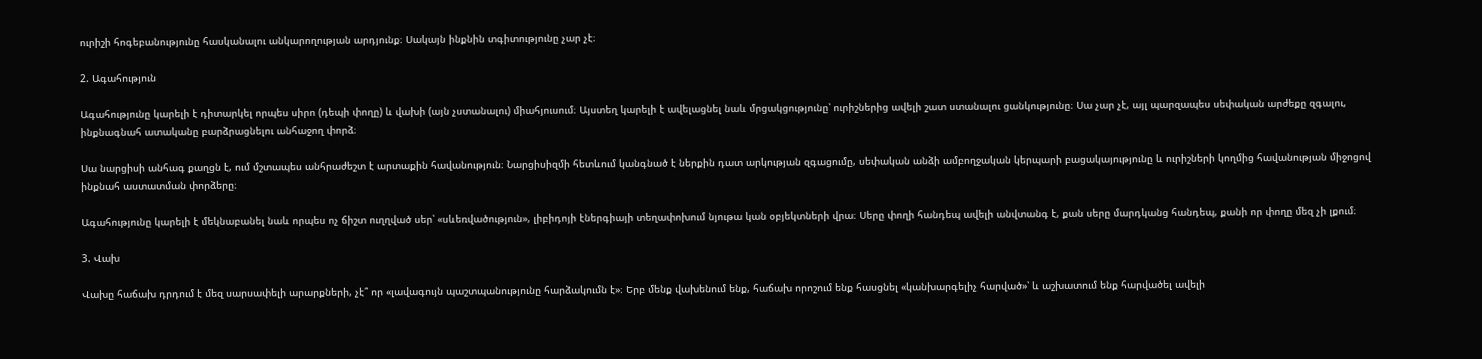ուրիշի հոգեբանությունը հասկանալու անկարողության արդյունք։ Սակայն ինքնին տգիտությունը չար չէ։

2. Ագահություն

Ագահությունը կարելի է դիտարկել որպես սիրո (դեպի փողը) և վախի (այն չստանալու) միահյուսում։ Այստեղ կարելի է ավելացնել նաև մրցակցությունը՝ ուրիշներից ավելի շատ ստանալու ցանկությունը։ Սա չար չէ, այլ պարզապես սեփական արժեքը զգալու, ինքնագնահ ատականը բարձրացնելու անհաջող փորձ։

Սա նարցիսի անհագ քաղցն է, ում մշտապես անհրաժեշտ է արտաքին հավանություն։ Նարցիսիզմի հետևում կանգնած է ներքին դատ արկության զգացումը, սեփական անձի ամբողջական կերպարի բացակայությունը և ուրիշների կողմից հավանության միջոցով ինքնահ աստատման փորձերը։

Ագահությունը կարելի է մեկնաբանել նաև որպես ոչ ճիշտ ուղղված սեր՝ «սևեռվածություն», լիբիդոյի էներգիայի տեղափոխում նյութա կան օբյեկտների վրա։ Սերը փողի հանդեպ ավելի անվտանգ է, քան սերը մարդկանց հանդեպ, քանի որ փողը մեզ չի լքում։

3. Վախ

Վախը հաճախ դրդում է մեզ սարսափելի արարքների, չէ՞ որ «լավագույն պաշտպանությունը հարձակումն է»։ Երբ մենք վախենում ենք, հաճախ որոշում ենք հասցնել «կանխարգելիչ հարված»՝ և աշխատում ենք հարվածել ավելի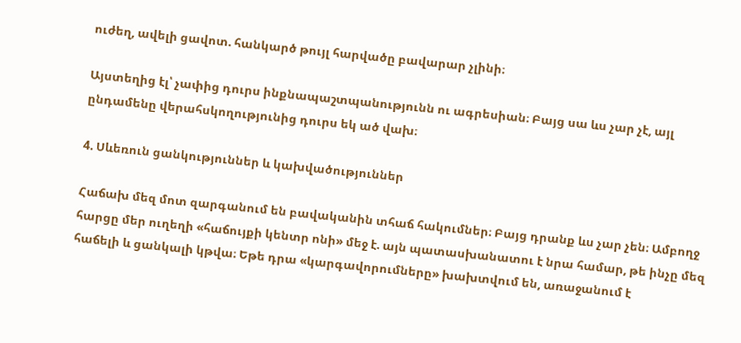ուժեղ, ավելի ցավոտ. հանկարծ թույլ հարվածը բավարար չլինի։

Այստեղից էլ՝ չափից դուրս ինքնապաշտպանությունն ու ագրեսիան։ Բայց սա ևս չար չէ, այլ ընդամենը վերահսկողությունից դուրս եկ ած վախ։

4. Սևեռուն ցանկություններ և կախվածություններ

Հաճախ մեզ մոտ զարգանում են բավականին տհաճ հակումներ։ Բայց դրանք ևս չար չեն։ Ամբողջ հարցը մեր ուղեղի «հաճույքի կենտր ոնի» մեջ է. այն պատասխանատու է նրա համար, թե ինչը մեզ հաճելի և ցանկալի կթվա։ Եթե դրա «կարգավորումները» խախտվում են, առաջանում է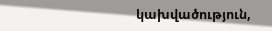կախվածություն,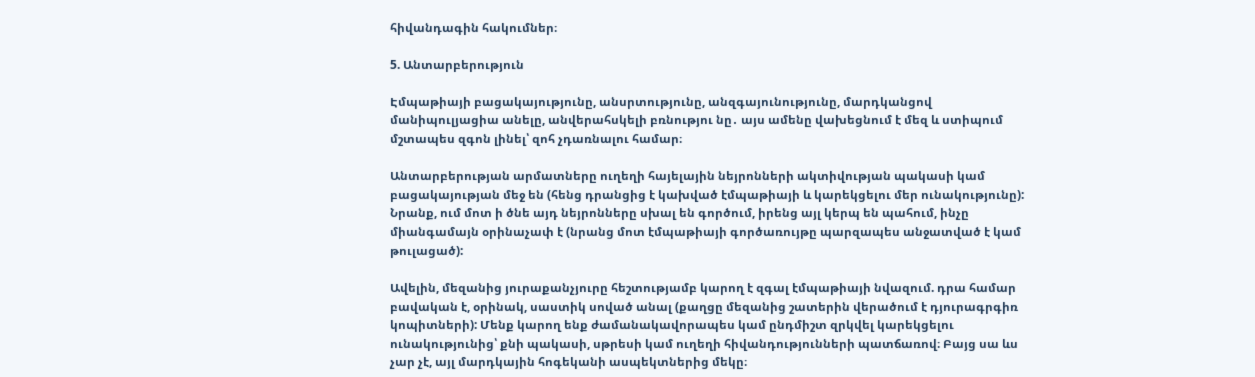հիվանդագին հակումներ։

5. Անտարբերություն

Էմպաթիայի բացակայությունը, անսրտությունը, անզգայունությունը, մարդկանցով մանիպուլյացիա անելը, անվերահսկելի բռնությու նը․ այս ամենը վախեցնում է մեզ և ստիպում մշտապես զգոն լինել՝ զոհ չդառնալու համար։

Անտարբերության արմատները ուղեղի հայելային նեյրոնների ակտիվության պակասի կամ բացակայության մեջ են (հենց դրանցից է կախված էմպաթիայի և կարեկցելու մեր ունակությունը): Նրանք, ում մոտ ի ծնե այդ նեյրոնները սխալ են գործում, իրենց այլ կերպ են պահում, ինչը միանգամայն օրինաչափ է (նրանց մոտ էմպաթիայի գործառույթը պարզապես անջատված է կամ թուլացած):

Ավելին, մեզանից յուրաքանչյուրը հեշտությամբ կարող է զգալ էմպաթիայի նվազում. դրա համար բավական է, օրինակ, սաստիկ սոված անալ (քաղցը մեզանից շատերին վերածում է դյուրագրգիռ կոպիտների): Մենք կարող ենք ժամանակավորապես կամ ընդմիշտ զրկվել կարեկցելու ունակությունից՝ քնի պակասի, սթրեսի կամ ուղեղի հիվանդությունների պատճառով։ Բայց սա ևս չար չէ, այլ մարդկային հոգեկանի ասպեկտներից մեկը։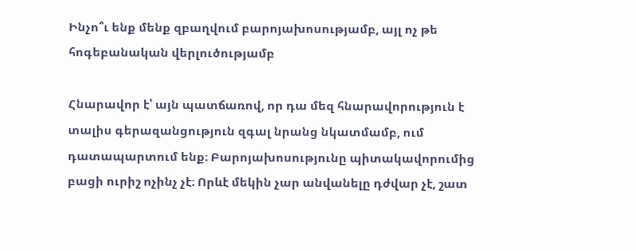Ինչո՞ւ ենք մենք զբաղվում բարոյախոսությամբ, այլ ոչ թե հոգեբանական վերլուծությամբ

Հնարավոր է՝ այն պատճառով, որ դա մեզ հնարավորություն է տալիս գերազանցություն զգալ նրանց նկատմամբ, ում դատապարտում ենք։ Բարոյախոսությունը պիտակավորումից բացի ուրիշ ոչինչ չէ։ Որևէ մեկին չար անվանելը դժվար չէ, շատ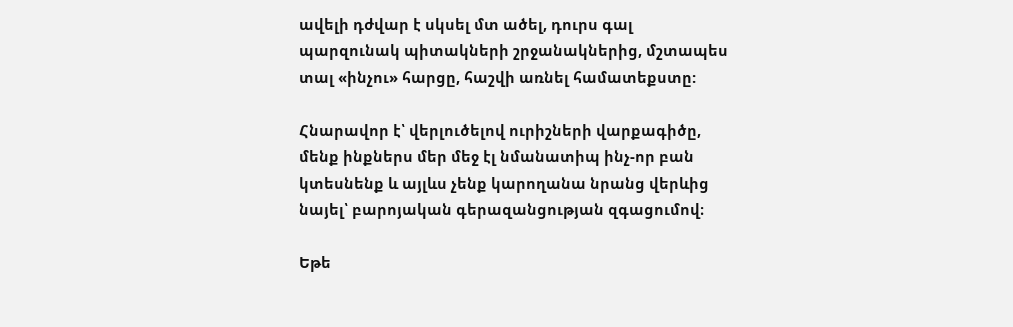ավելի դժվար է սկսել մտ ածել, դուրս գալ պարզունակ պիտակների շրջանակներից, մշտապես տալ «ինչու» հարցը, հաշվի առնել համատեքստը:

Հնարավոր է՝ վերլուծելով ուրիշների վարքագիծը, մենք ինքներս մեր մեջ էլ նմանատիպ ինչ-որ բան կտեսնենք և այլևս չենք կարողանա նրանց վերևից նայել՝ բարոյական գերազանցության զգացումով։

Եթե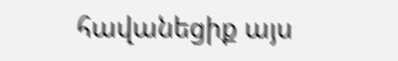հավանեցիք այս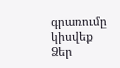գրառումը կիսվեք Ձեր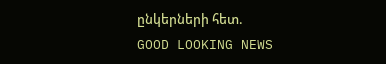ընկերների հետ.
GOOD LOOKING NEWS